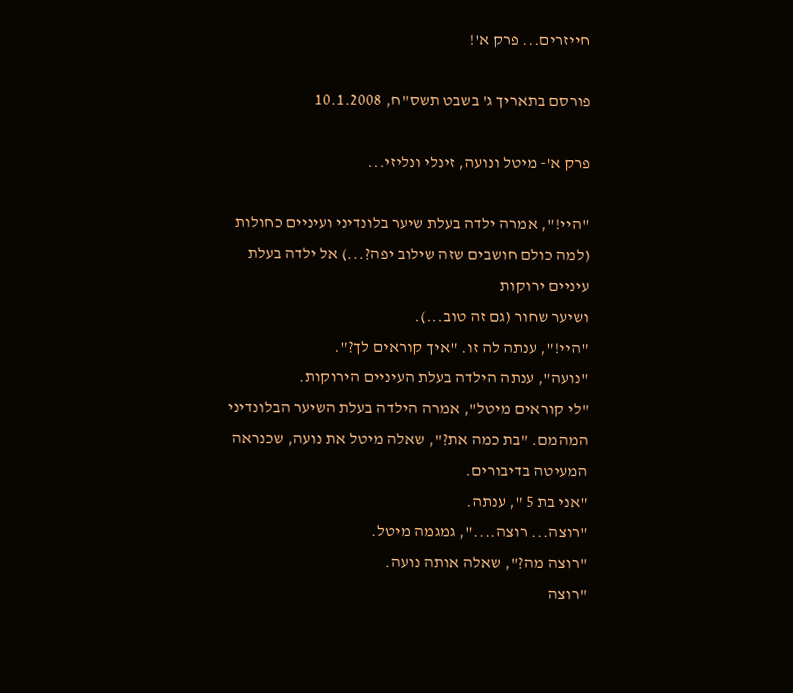חייזרים... פרק א'!

פורסם בתאריך ג' בשבט תשס"ח, 10.1.2008

פרק א'- מיטל ונועה, זינלי ונליזי...

"היי!", אמרה ילדה בעלת שיער בלונדיני ועיניים כחולות (למה כולם חושבים שזה שילוב יפה?...) אל ילדה בעלת עיניים ירוקות
ושיער שחור (גם זה טוב...).
"היי!", ענתה לה זו. "איך קוראים לך?".
"נועה", ענתה הילדה בעלת העיניים הירוקות.
"לי קוראים מיטל", אמרה הילדה בעלת השיער הבלונדיני המהמם. "בת כמה את?", שאלה מיטל את נועה, שכנראה המעיטה בדיבורים.
"אני בת 5 ", ענתה.
"רוצה... רוצה....", גמגמה מיטל.
"רוצה מה?", שאלה אותה נועה.
"רוצה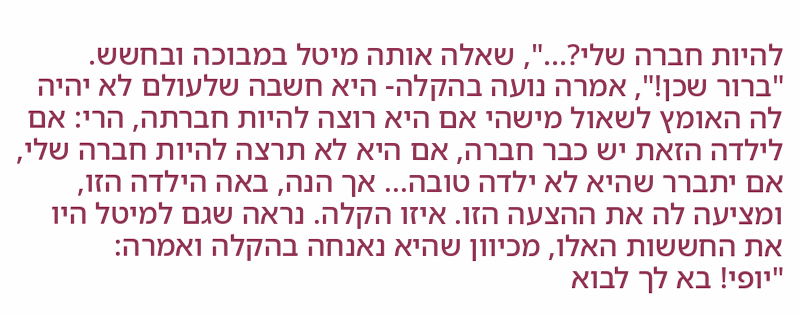להיות חברה שלי?...", שאלה אותה מיטל במבוכה ובחשש.
"ברור שכן!", אמרה נועה בהקלה- היא חשבה שלעולם לא יהיה לה האומץ לשאול מישהי אם היא רוצה להיות חברתה, הרי: אם
לילדה הזאת יש כבר חברה, אם היא לא תרצה להיות חברה שלי, אם יתברר שהיא לא ילדה טובה... אך הנה, באה הילדה הזו,
ומציעה לה את ההצעה הזו. איזו הקלה. נראה שגם למיטל היו את החששות האלו, מכיוון שהיא נאנחה בהקלה ואמרה:
"יופי! בא לך לבוא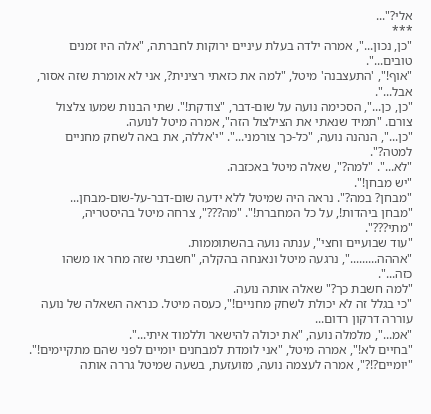אלי?"...
***
"כן, נכון...", אמרה ילדה בעלת עיניים ירוקות לחברתה, "אלה היו זמנים טובים...".
"אוף!", 'התעצבנה' מיטל, "למה את כזאתי רצינית?, אני לא אומרת שזה אסור, אבל...".
"כן, כן...", הסכימה נועה על שום-דבר, "צודקת!". שתי הבנות שמעו צלצול צורם. "תמיד שנאתי את הצילצול הזה", אמרה מיטל לנועה.
"כן...", הנהנה נועה, "כל-כך צורמני...". "י'אללה, את באה לשחק מחניים למטה?".
"לא...". "למה?", שאלה מיטל באכזבה.
"יש מבחן!".
"מבחן? במה?". נראה היה שמיטל ללא ידעה שום-דבר-על-שום-מבחן...
"מבחן ביהדות!, על כל המחברת!". "מה???", צרחה מיטל בהיסטריה,
"מתי???".
"עוד שבועיים וחצי", ענתה נועה בהשתוממות.
"אההה.........", נרגעה מיטל ונאנחה בהקלה, "חשבתי שזה מחר או משהו כזה...".
"למה חשבת כך?" שאלה אותה נועה.
"כי בגלל זה לא יכולת לשחק מחניים!", כעסה מיטל. כנראה השאלה של נועה עוררה דרקון רדום...
"אמ...", מלמלה נועה, "את יכולה להישאר וללמוד איתי...".
"בחיים לא!", אמרה מיטל, "אני לומדת למבחנים יומיים לפני שהם מתקיימים!".
"יומיים?!?", אמרה לעצמה נועה, מזועזעת, בשעה שמיטל גררה אותה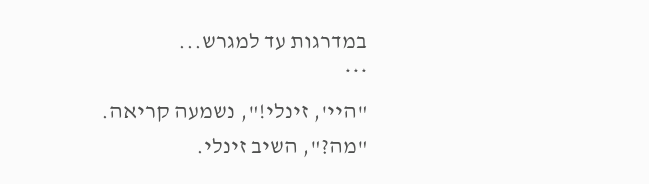במדרגות עד למגרש...
***
"היי', זינלי!", נשמעה קריאה.
"מה?", השיב זינלי.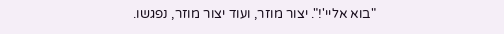"בוא אליי'!". יצור מוזר, ועוד יצור מוזר, נפגשו.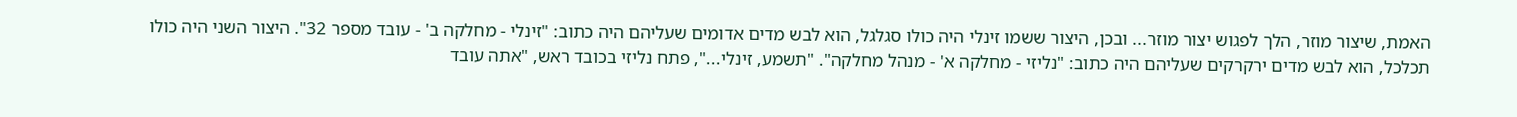האמת, שיצור מוזר, הלך לפגוש יצור מוזר... ובכן, היצור ששמו זינלי היה כולו סגלגל, הוא לבש מדים אדומים שעליהם היה כתוב: "זינלי - מחלקה ב' - עובד מספר 32". היצור השני היה כולו תכלכל, הוא לבש מדים ירקרקים שעליהם היה כתוב: "נליזי - מחלקה א' - מנהל מחלקה". "תשמע, זינלי...", פתח נליזי בכובד ראש, "אתה עובד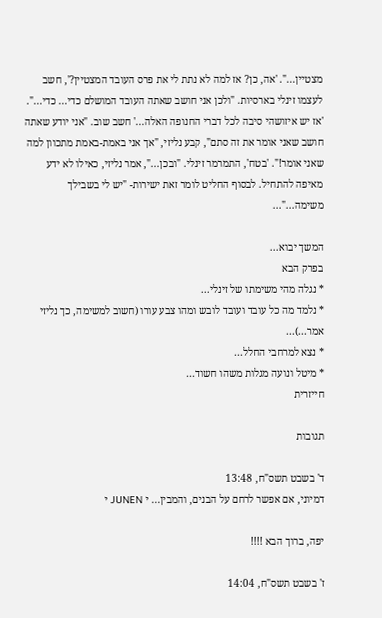מצטיין...". 'אה, כן? אז למה לא נתת לי את פרס העובד המצטיין?', חשב לעצמו זינלי בארסיות. "ולכן אני חושב שאתה העובד המושלם כדי... כדי...". 'אז יש איזושהי סיבה לכל דברי החנופה האלה...' חשב שוב. "אני יודע שאתה חושב שאני אומר את זה סתם", קבע נליזי, "אך אני באמת-באמת מתכוון למה שאני אומר!". 'בטח', התמרמר זינלי. "ובכן...", אמר נליזי, כאילו לא ידע מאיפה להתחיל. לבסוף החליט לומר זאת ישירות- "יש לי בשבילך משימה..."...

המשך יבוא...
בפרק הבא
* נגלה מהי משימתו של זינלי...
* נלמד מה כל עובד ועובד לובש ומהו צבע עורו (חשוב למשימה, כך נליזי אמר...)...
* נצא למרחבי החלל...
* מיטל ונועה מגלות משהו חשוד...
חייזרית

תגובות

ד' בשבט תשס"ח, 13:48
דמיוני, אם אפשר לרחם על הבנים, והמבין... י JUNEN י

יפה, ברוך הבא !!!!

ז' בשבט תשס"ח, 14:04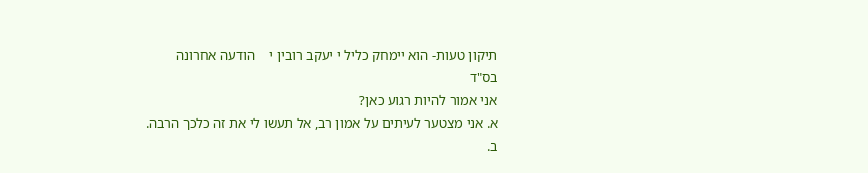תיקון טעות- הוא יימחק כליל י יעקב רובין י    הודעה אחרונה
בס"ד
אני אמור להיות רגוע כאן?
א. אני מצטער לעיתים על אמון רב, אל תעשו לי את זה כלכך הרבה.
ב.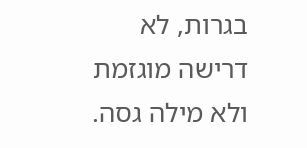בגרות, לא דרישה מוגזמת ולא מילה גסה.